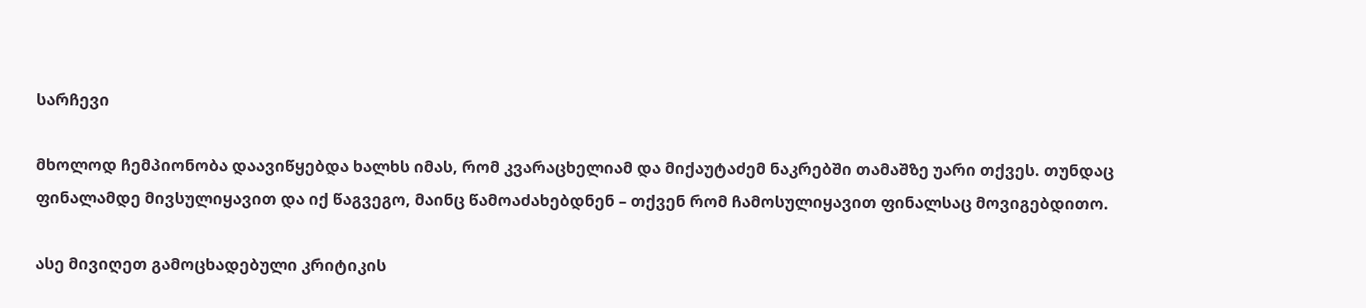სარჩევი

მხოლოდ ჩემპიონობა დაავიწყებდა ხალხს იმას, რომ კვარაცხელიამ და მიქაუტაძემ ნაკრებში თამაშზე უარი თქვეს. თუნდაც ფინალამდე მივსულიყავით და იქ წაგვეგო, მაინც წამოაძახებდნენ – თქვენ რომ ჩამოსულიყავით ფინალსაც მოვიგებდითო.

ასე მივიღეთ გამოცხადებული კრიტიკის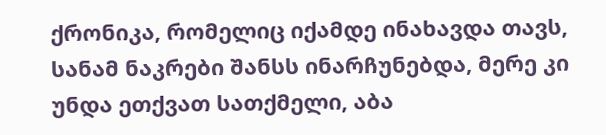ქრონიკა, რომელიც იქამდე ინახავდა თავს, სანამ ნაკრები შანსს ინარჩუნებდა, მერე კი უნდა ეთქვათ სათქმელი, აბა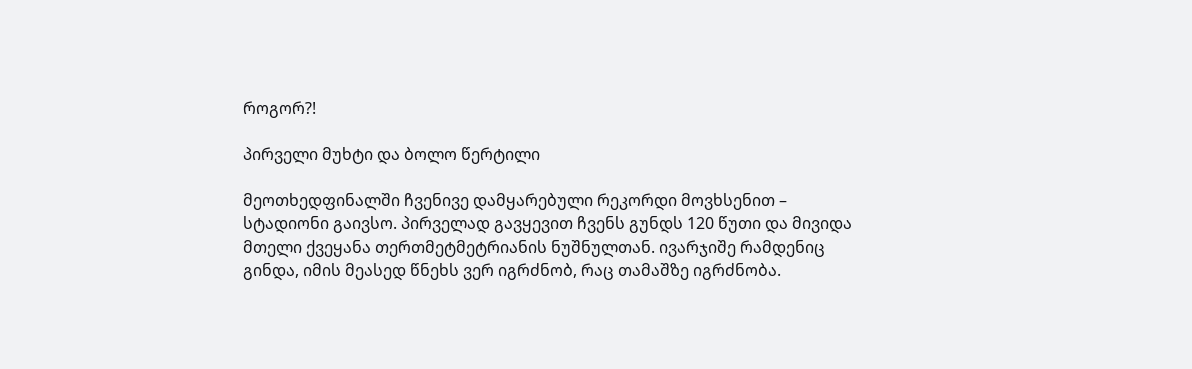როგორ?!

პირველი მუხტი და ბოლო წერტილი

მეოთხედფინალში ჩვენივე დამყარებული რეკორდი მოვხსენით – სტადიონი გაივსო. პირველად გავყევით ჩვენს გუნდს 120 წუთი და მივიდა მთელი ქვეყანა თერთმეტმეტრიანის ნუშნულთან. ივარჯიშე რამდენიც გინდა, იმის მეასედ წნეხს ვერ იგრძნობ, რაც თამაშზე იგრძნობა.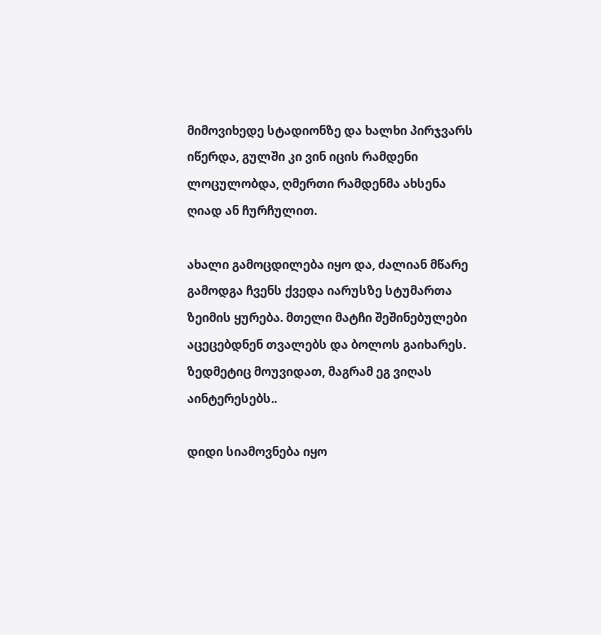მიმოვიხედე სტადიონზე და ხალხი პირჯვარს იწერდა, გულში კი ვინ იცის რამდენი ლოცულობდა, ღმერთი რამდენმა ახსენა ღიად ან ჩურჩულით.

ახალი გამოცდილება იყო და, ძალიან მწარე გამოდგა ჩვენს ქვედა იარუსზე სტუმართა ზეიმის ყურება. მთელი მატჩი შეშინებულები აცეცებდნენ თვალებს და ბოლოს გაიხარეს. ზედმეტიც მოუვიდათ, მაგრამ ეგ ვიღას აინტერესებს..

დიდი სიამოვნება იყო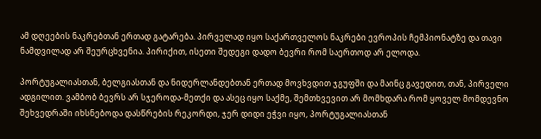ამ დღეების ნაკრებთან ერთად გატარება. პირველად იყო საქართველოს ნაკრები ევროპის ჩემპიონატზე და თავი ნამდვილად არ შეურცხვენია. პირიქით, ისეთი შედეგი დადო ბევრი რომ საერთოდ არ ელოდა.

პორტუგალიასთან, ბელგიასთან და ნიდერლანდებთან ერთად მოვხვდით ჯგუფში და მაინც გავედით, თან, პირველი ადგილით. ვამბობ ბევრს არ სჯეროდა-მეთქი და ასეც იყო საქმე, შემთხვევით არ მომხდარა რომ ყოველ მომდევნო შეხვედრაში იხსნებოდა დასწრების რეკორდი, ჯერ დიდი ეჭვი იყო, პორტუგალიასთან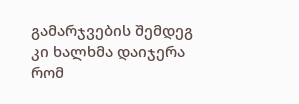გამარჯვების შემდეგ კი ხალხმა დაიჯერა რომ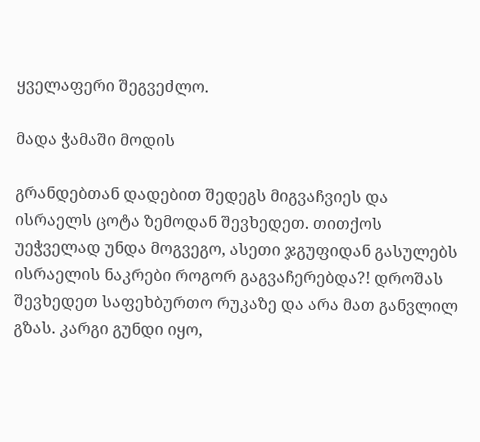ყველაფერი შეგვეძლო.

მადა ჭამაში მოდის

გრანდებთან დადებით შედეგს მიგვაჩვიეს და ისრაელს ცოტა ზემოდან შევხედეთ. თითქოს უეჭველად უნდა მოგვეგო, ასეთი ჯგუფიდან გასულებს ისრაელის ნაკრები როგორ გაგვაჩერებდა?! დროშას შევხედეთ საფეხბურთო რუკაზე და არა მათ განვლილ გზას. კარგი გუნდი იყო,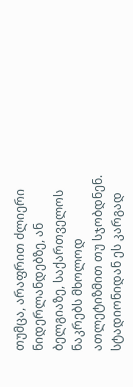თუმცა, არაფრით ძლიერი ნიდერლანდებზე, ან ბელგიაზე, საქართველოს ნაკრებს მხოლოდ ათლეტიზმით თუ სჯობდნენ. სტადიონიდან ეს კარგად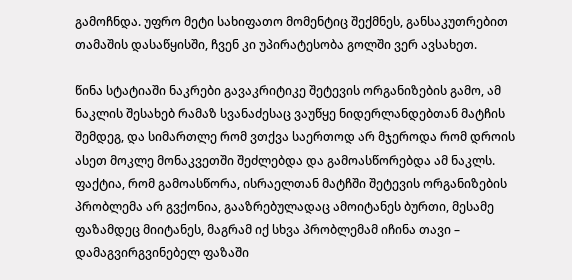გამოჩნდა. უფრო მეტი სახიფათო მომენტიც შექმნეს, განსაკუთრებით თამაშის დასაწყისში, ჩვენ კი უპირატესობა გოლში ვერ ავსახეთ.

წინა სტატიაში ნაკრები გავაკრიტიკე შეტევის ორგანიზების გამო, ამ ნაკლის შესახებ რამაზ სვანაძესაც ვაუწყე ნიდერლანდებთან მატჩის შემდეგ, და სიმართლე რომ ვთქვა საერთოდ არ მჯეროდა რომ დროის ასეთ მოკლე მონაკვეთში შეძლებდა და გამოასწორებდა ამ ნაკლს. ფაქტია, რომ გამოასწორა, ისრაელთან მატჩში შეტევის ორგანიზების პრობლემა არ გვქონია, გააზრებულადაც ამოიტანეს ბურთი, მესამე ფაზამდეც მიიტანეს, მაგრამ იქ სხვა პრობლემამ იჩინა თავი – დამაგვირგვინებელ ფაზაში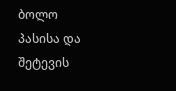ბოლო პასისა და შეტევის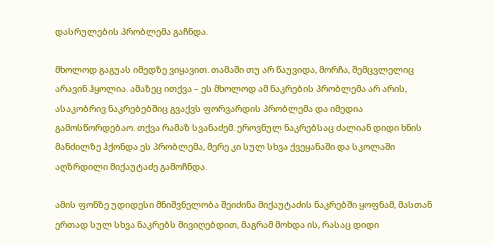დასრულების პრობლემა გაჩნდა.

მხოლოდ გაგუას იმედზე ვიყავით. თამაში თუ არ წაუვიდა, მორჩა, შემცვლელიც არავინ ჰყოლია. ამაზეც ითქვა – ეს მხოლოდ ამ ნაკრების პრობლემა არ არის, ასაკობრივ ნაკრებებშიც გვაქვს ფორვარდის პრობლემა და იმედია გამოსწორდებაო. თქვა რამაზ სვანაძემ. ეროვნულ ნაკრებსაც ძალიან დიდი ხნის მანძილზე ჰქონდა ეს პრობლემა, მერე კი სულ სხვა ქვეყანაში და სკოლაში აღზრდილი მიქაუტაძე გამოჩნდა.

ამის ფონზე უდიდესი მნიშვნელობა შეიძინა მიქაუტაძის ნაკრებში ყოფნამ, მასთან ერთად სულ სხვა ნაკრებს მივიღებდით, მაგრამ მოხდა ის, რასაც დიდი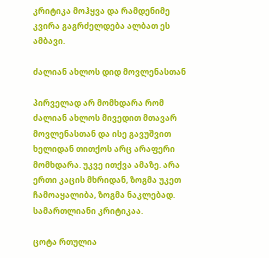კრიტიკა მოჰყვა და რამდენიმე კვირა გაგრძელდება ალბათ ეს ამბავი.

ძალიან ახლოს დიდ მოვლენასთან

პირველად არ მომხდარა რომ ძალიან ახლოს მივედით მთავარ მოვლენასთან და ისე გავუშვით ხელიდან თითქოს არც არაფერი მომხდარა. უკვე ითქვა ამაზე. არა ერთი კაცის მხრიდან, ზოგმა უკეთ ჩამოაყალიბა, ზოგმა ნაკლებად. სამართლიანი კრიტიკაა.

ცოტა რთულია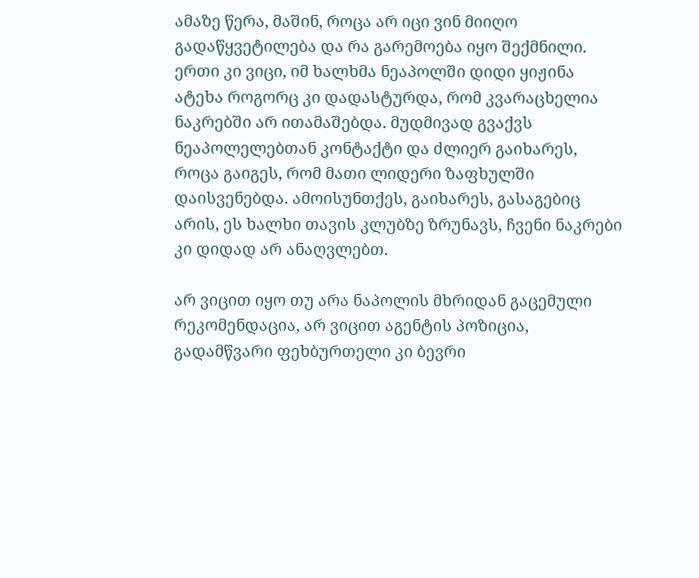ამაზე წერა, მაშინ, როცა არ იცი ვინ მიიღო გადაწყვეტილება და რა გარემოება იყო შექმნილი. ერთი კი ვიცი, იმ ხალხმა ნეაპოლში დიდი ყიჟინა ატეხა როგორც კი დადასტურდა, რომ კვარაცხელია ნაკრებში არ ითამაშებდა. მუდმივად გვაქვს ნეაპოლელებთან კონტაქტი და ძლიერ გაიხარეს, როცა გაიგეს, რომ მათი ლიდერი ზაფხულში დაისვენებდა. ამოისუნთქეს, გაიხარეს, გასაგებიც არის, ეს ხალხი თავის კლუბზე ზრუნავს, ჩვენი ნაკრები კი დიდად არ ანაღვლებთ.

არ ვიცით იყო თუ არა ნაპოლის მხრიდან გაცემული რეკომენდაცია, არ ვიცით აგენტის პოზიცია, გადამწვარი ფეხბურთელი კი ბევრი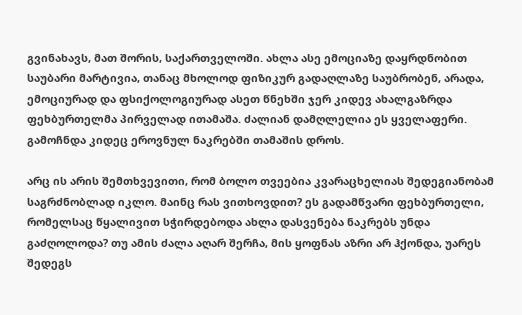გვინახავს, მათ შორის, საქართველოში. ახლა ასე ემოციაზე დაყრდნობით საუბარი მარტივია, თანაც მხოლოდ ფიზიკურ გადაღლაზე საუბრობენ, არადა, ემოციურად და ფსიქოლოგიურად ასეთ წნეხში ჯერ კიდევ ახალგაზრდა ფეხბურთელმა პირველად ითამაშა. ძალიან დამღლელია ეს ყველაფერი. გამოჩნდა კიდეც ეროვნულ ნაკრებში თამაშის დროს.

არც ის არის შემთხვევითი, რომ ბოლო თვეებია კვარაცხელიას შედეგიანობამ საგრძნობლად იკლო. მაინც რას ვითხოვდით? ეს გადამწვარი ფეხბურთელი, რომელსაც წყალივით სჭირდებოდა ახლა დასვენება ნაკრებს უნდა გაძღოლოდა? თუ ამის ძალა აღარ შერჩა, მის ყოფნას აზრი არ ჰქონდა, უარეს შედეგს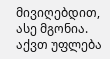მივიღებდით, ასე მგონია. აქვთ უფლება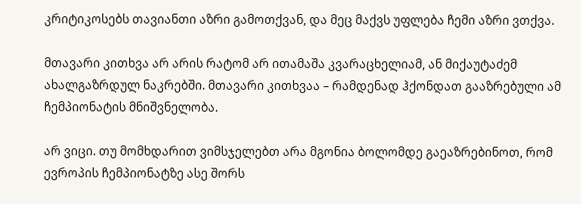კრიტიკოსებს თავიანთი აზრი გამოთქვან, და მეც მაქვს უფლება ჩემი აზრი ვთქვა.

მთავარი კითხვა არ არის რატომ არ ითამაშა კვარაცხელიამ, ან მიქაუტაძემ ახალგაზრდულ ნაკრებში. მთავარი კითხვაა – რამდენად ჰქონდათ გააზრებული ამ ჩემპიონატის მნიშვნელობა.

არ ვიცი. თუ მომხდარით ვიმსჯელებთ არა მგონია ბოლომდე გაეაზრებინოთ, რომ ევროპის ჩემპიონატზე ასე შორს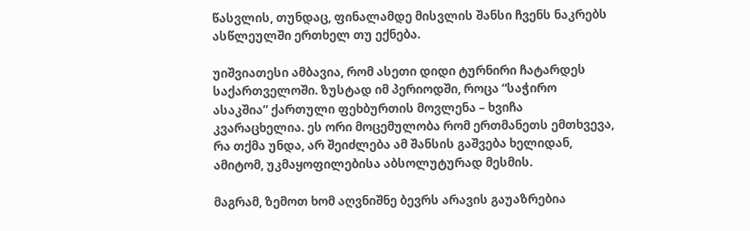წასვლის, თუნდაც, ფინალამდე მისვლის შანსი ჩვენს ნაკრებს ასწლეულში ერთხელ თუ ექნება.

უიშვიათესი ამბავია, რომ ასეთი დიდი ტურნირი ჩატარდეს საქართველოში. ზუსტად იმ პერიოდში, როცა “საჭირო ასაკშია” ქართული ფეხბურთის მოვლენა – ხვიჩა კვარაცხელია. ეს ორი მოცემულობა რომ ერთმანეთს ემთხვევა, რა თქმა უნდა, არ შეიძლება ამ შანსის გაშვება ხელიდან, ამიტომ, უკმაყოფილებისა აბსოლუტურად მესმის.

მაგრამ, ზემოთ ხომ აღვნიშნე ბევრს არავის გაუაზრებია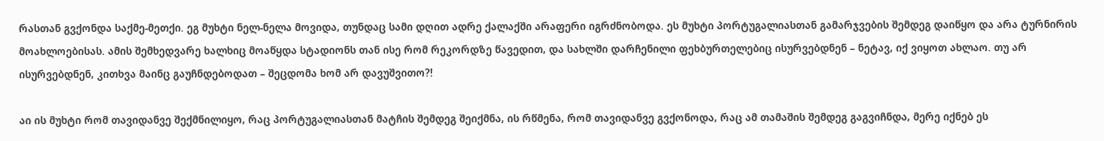რასთან გვქონდა საქმე-მეთქი. ეგ მუხტი ნელ-ნელა მოვიდა, თუნდაც სამი დღით ადრე ქალაქში არაფერი იგრძნობოდა. ეს მუხტი პორტუგალიასთან გამარჯვების შემდეგ დაიწყო და არა ტურნირის მოახლოებისას. ამის შემხედვარე ხალხიც მოაწყდა სტადიონს თან ისე რომ რეკორდზე წავედით, და სახლში დარჩენილი ფეხბურთელებიც ისურვებდნენ – ნეტავ, იქ ვიყოთ ახლაო. თუ არ ისურვებდნენ, კითხვა მაინც გაუჩნდებოდათ – შეცდომა ხომ არ დავუშვითო?!

აი ის მუხტი რომ თავიდანვე შექმნილიყო, რაც პორტუგალიასთან მატჩის შემდეგ შეიქმნა, ის რწმენა, რომ თავიდანვე გვქონოდა, რაც ამ თამაშის შემდეგ გაგვიჩნდა, მერე იქნებ ეს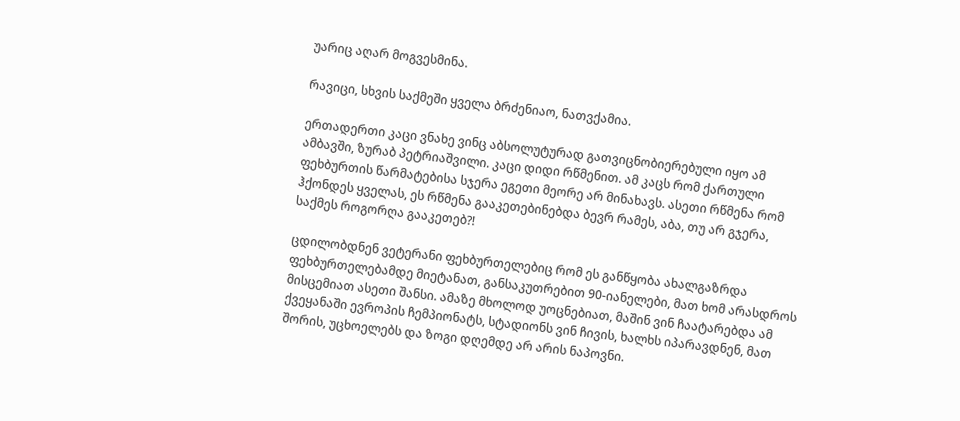უარიც აღარ მოგვესმინა.

რავიცი, სხვის საქმეში ყველა ბრძენიაო, ნათვქამია.

ერთადერთი კაცი ვნახე ვინც აბსოლუტურად გათვიცნობიერებული იყო ამ ამბავში, ზურაბ პეტრიაშვილი. კაცი დიდი რწმენით. ამ კაცს რომ ქართული ფეხბურთის წარმატებისა სჯერა ეგეთი მეორე არ მინახავს. ასეთი რწმენა რომ ჰქონდეს ყველას, ეს რწმენა გააკეთებინებდა ბევრ რამეს, აბა, თუ არ გჯერა, საქმეს როგორღა გააკეთებ?!

ცდილობდნენ ვეტერანი ფეხბურთელებიც რომ ეს განწყობა ახალგაზრდა ფეხბურთელებამდე მიეტანათ, განსაკუთრებით 90-იანელები, მათ ხომ არასდროს მისცემიათ ასეთი შანსი. ამაზე მხოლოდ უოცნებიათ, მაშინ ვინ ჩაატარებდა ამ ქვეყანაში ევროპის ჩემპიონატს, სტადიონს ვინ ჩივის, ხალხს იპარავდნენ, მათ შორის, უცხოელებს და ზოგი დღემდე არ არის ნაპოვნი.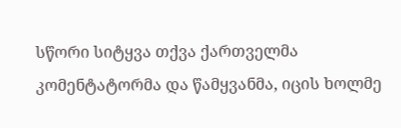სწორი სიტყვა თქვა ქართველმა კომენტატორმა და წამყვანმა, იცის ხოლმე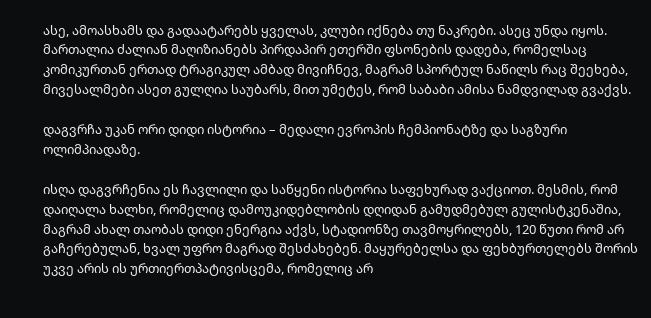ასე, ამოასხამს და გადაატარებს ყველას, კლუბი იქნება თუ ნაკრები. ასეც უნდა იყოს. მართალია ძალიან მაღიზიანებს პირდაპირ ეთერში ფსონების დადება, რომელსაც კომიკურთან ერთად ტრაგიკულ ამბად მივიჩნევ, მაგრამ სპორტულ ნაწილს რაც შეეხება, მივესალმები ასეთ გულღია საუბარს, მით უმეტეს, რომ საბაბი ამისა ნამდვილად გვაქვს.

დაგვრჩა უკან ორი დიდი ისტორია – მედალი ევროპის ჩემპიონატზე და საგზური ოლიმპიადაზე.

ისღა დაგვრჩენია ეს ჩავლილი და საწყენი ისტორია საფეხურად ვაქციოთ. მესმის, რომ დაიღალა ხალხი, რომელიც დამოუკიდებლობის დღიდან გამუდმებულ გულისტკენაშია, მაგრამ ახალ თაობას დიდი ენერგია აქვს, სტადიონზე თავმოყრილებს, 120 წუთი რომ არ გაჩერებულან, ხვალ უფრო მაგრად შესძახებენ. მაყურებელსა და ფეხბურთელებს შორის უკვე არის ის ურთიერთპატივისცემა, რომელიც არ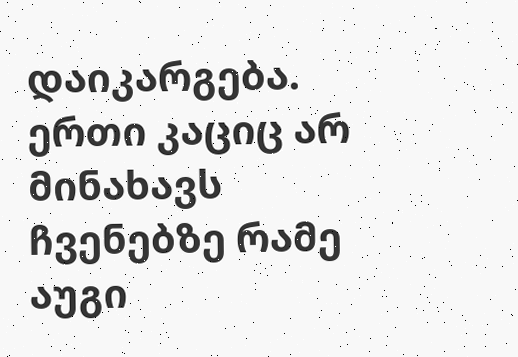დაიკარგება. ერთი კაციც არ მინახავს ჩვენებზე რამე აუგი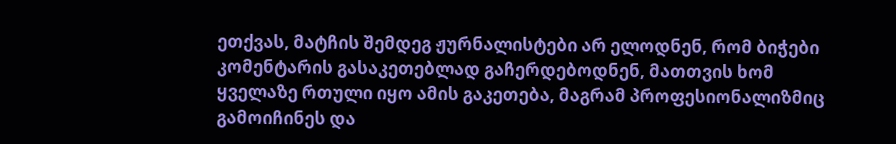ეთქვას, მატჩის შემდეგ ჟურნალისტები არ ელოდნენ, რომ ბიჭები კომენტარის გასაკეთებლად გაჩერდებოდნენ, მათთვის ხომ ყველაზე რთული იყო ამის გაკეთება, მაგრამ პროფესიონალიზმიც გამოიჩინეს და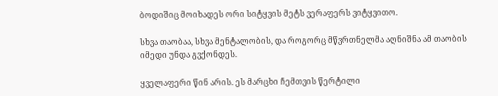ბოდიშიც მოიხადეს ორი სიტყვის მეტს ვერაფერს ვიტყვითო.

სხვა თაობაა, სხვა მენტალობის, და როგორც მწვრთნელმა აღნიშნა ამ თაობის იმედი უნდა გვქონდეს.

ყველაფერი წინ არის. ეს მარცხი ჩემთვის წერტილი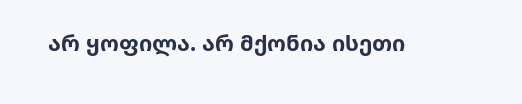არ ყოფილა. არ მქონია ისეთი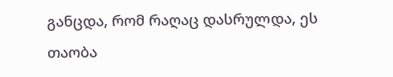განცდა, რომ რაღაც დასრულდა, ეს თაობა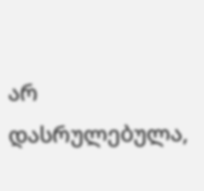არ დასრულებულა,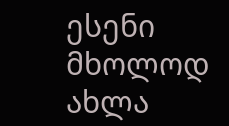ესენი მხოლოდ ახლა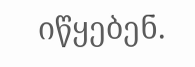იწყებენ.